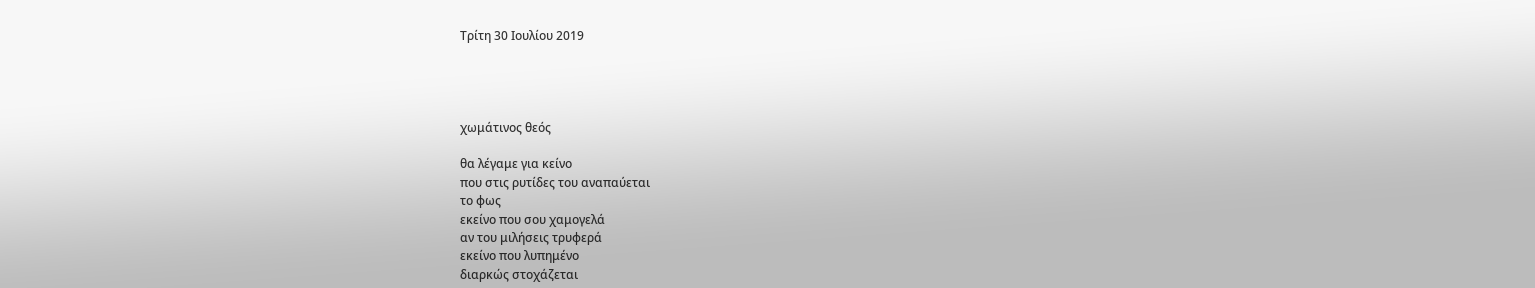Τρίτη 30 Ιουλίου 2019




χωμάτινος θεός

θα λέγαμε για κείνο
που στις ρυτίδες του αναπαύεται
το φως
εκείνο που σου χαμογελά
αν του μιλήσεις τρυφερά
εκείνο που λυπημένο
διαρκώς στοχάζεται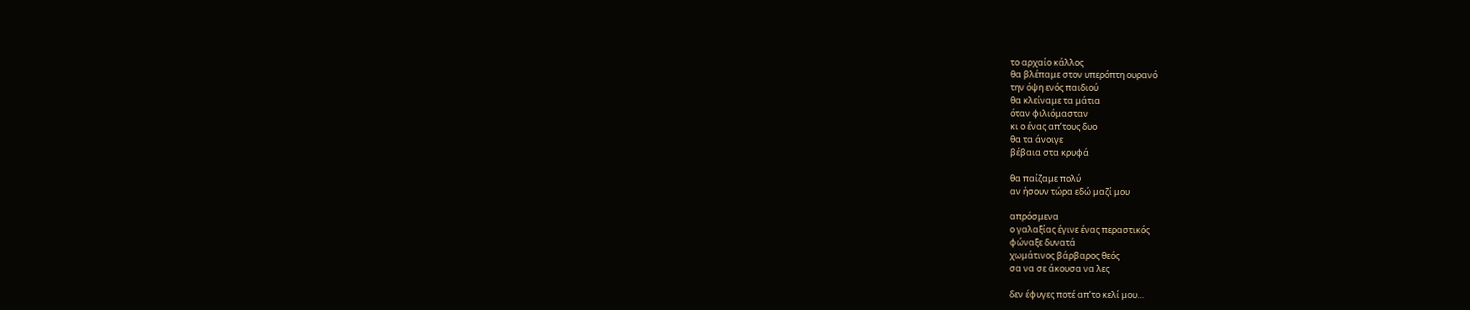το αρχαίο κάλλος
θα βλέπαμε στον υπερόπτη ουρανό
την όψη ενός παιδιού
θα κλείναμε τα μάτια
όταν φιλιόμασταν
κι ο ένας απ’τους δυο
θα τα άνοιγε
βέβαια στα κρυφά

θα παίζαμε πολύ
αν ήσουν τώρα εδώ μαζί μου

απρόσμενα
ο γαλαξίας έγινε ένας περαστικός
φώναξε δυνατά
χωμάτινος βάρβαρος θεός
σα να σε άκουσα να λες

δεν έφυγες ποτέ απ’το κελί μου…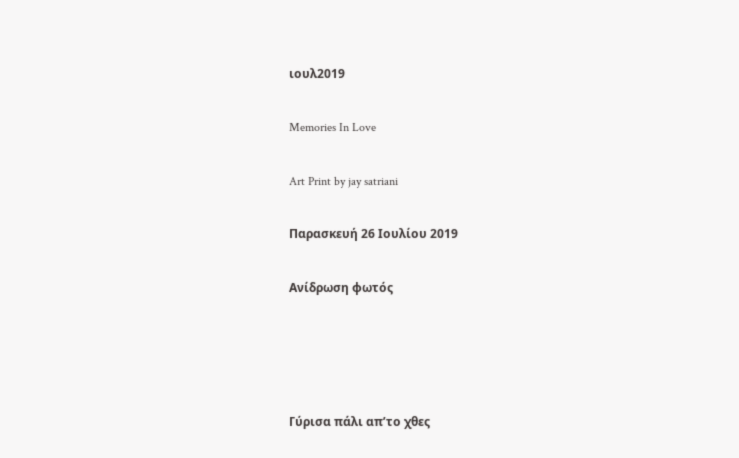ιουλ2019

Memories In Love

Art Print by jay satriani

Παρασκευή 26 Ιουλίου 2019

Ανίδρωση φωτός




Γύρισα πάλι απ’το χθες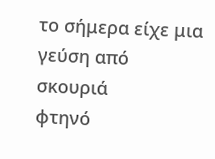το σήμερα είχε μια γεύση από σκουριά
φτηνό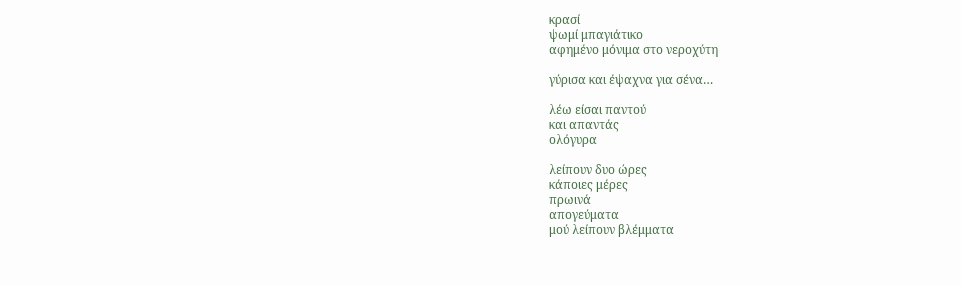κρασί
ψωμί μπαγιάτικο
αφημένο μόνιμα στο νεροχύτη

γύρισα και έψαχνα για σένα…

λέω είσαι παντού
και απαντάς
ολόγυρα

λείπουν δυο ώρες
κάποιες μέρες
πρωινά
απογεύματα
μού λείπουν βλέμματα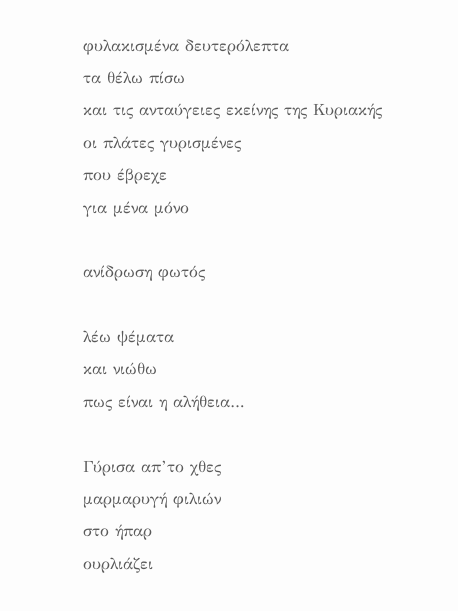φυλακισμένα δευτερόλεπτα
τα θέλω πίσω
και τις ανταύγειες εκείνης της Κυριακής
οι πλάτες γυρισμένες
που έβρεχε
για μένα μόνο

ανίδρωση φωτός

λέω ψέματα
και νιώθω
πως είναι η αλήθεια…

Γύρισα απ’το χθες
μαρμαρυγή φιλιών
στο ήπαρ
ουρλιάζει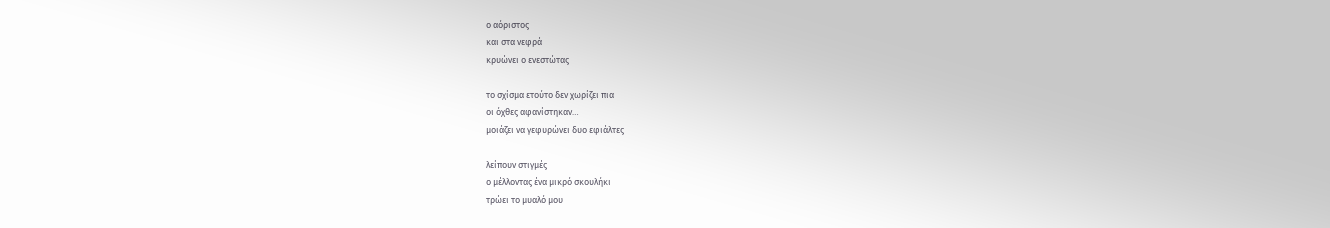ο αόριστος
και στα νεφρά
κρυώνει ο ενεστώτας

το σχίσμα ετούτο δεν χωρίζει πια
οι όχθες αφανίστηκαν…
μοιάζει να γεφυρώνει δυο εφιάλτες

λείπουν στιγμές
ο μέλλοντας ένα μικρό σκουλήκι
τρώει το μυαλό μου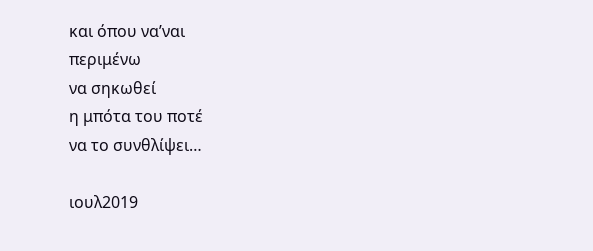και όπου να’ναι
περιμένω
να σηκωθεί
η μπότα του ποτέ
να το συνθλίψει…

ιουλ2019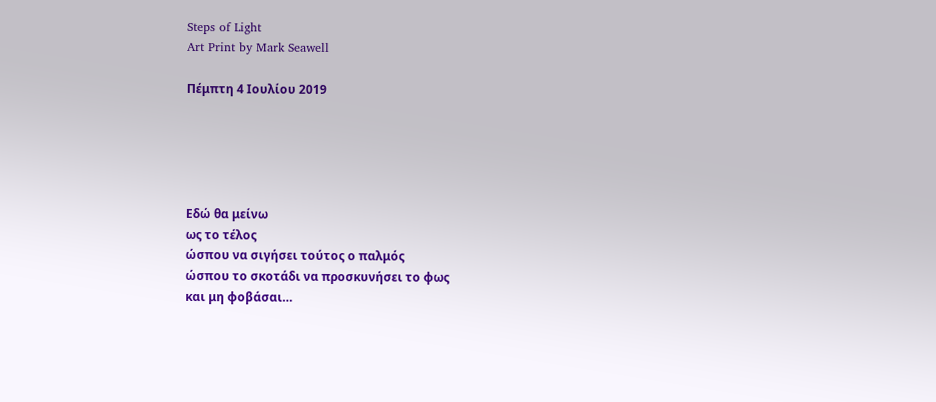Steps of Light
Art Print by Mark Seawell

Πέμπτη 4 Ιουλίου 2019





Εδώ θα μείνω
ως το τέλος
ώσπου να σιγήσει τούτος ο παλμός
ώσπου το σκοτάδι να προσκυνήσει το φως
και μη φοβάσαι…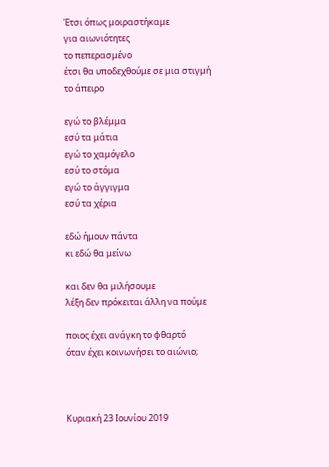Έτσι όπως μοιραστήκαμε
για αιωνιότητες
το πεπερασμένο
έτσι θα υποδεχθούμε σε μια στιγμή
το άπειρο

εγώ το βλέμμα
εσύ τα μάτια
εγώ το χαμόγελο
εσύ το στόμα
εγώ το άγγιγμα
εσύ τα χέρια

εδώ ήμουν πάντα
κι εδώ θα μείνω

και δεν θα μιλήσουμε
λέξη δεν πρόκειται άλλη να πούμε

ποιος έχει ανάγκη το φθαρτό
όταν έχει κοινωνήσει το αιώνιο;



Κυριακή 23 Ιουνίου 2019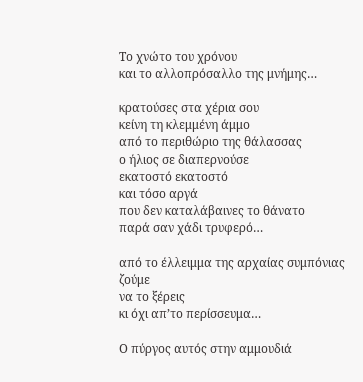Το χνώτο του χρόνου
και το αλλοπρόσαλλο της μνήμης…

κρατούσες στα χέρια σου
κείνη τη κλεμμένη άμμο
από το περιθώριο της θάλασσας
ο ήλιος σε διαπερνούσε
εκατοστό εκατοστό
και τόσο αργά
που δεν καταλάβαινες το θάνατο
παρά σαν χάδι τρυφερό…

από το έλλειμμα της αρχαίας συμπόνιας
ζούμε
να το ξέρεις
κι όχι απ’το περίσσευμα…

Ο πύργος αυτός στην αμμουδιά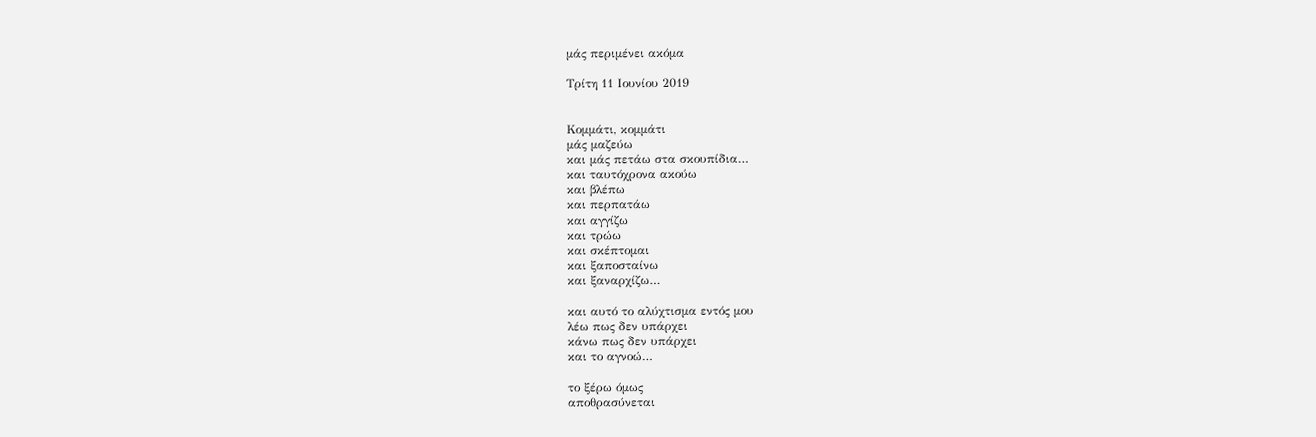μάς περιμένει ακόμα

Τρίτη 11 Ιουνίου 2019


Κομμάτι, κομμάτι
μάς μαζεύω
και μάς πετάω στα σκουπίδια…
και ταυτόχρονα ακούω
και βλέπω
και περπατάω
και αγγίζω
και τρώω
και σκέπτομαι
και ξαποσταίνω
και ξαναρχίζω…

και αυτό το αλύχτισμα εντός μου
λέω πως δεν υπάρχει
κάνω πως δεν υπάρχει
και το αγνοώ…

το ξέρω όμως
αποθρασύνεται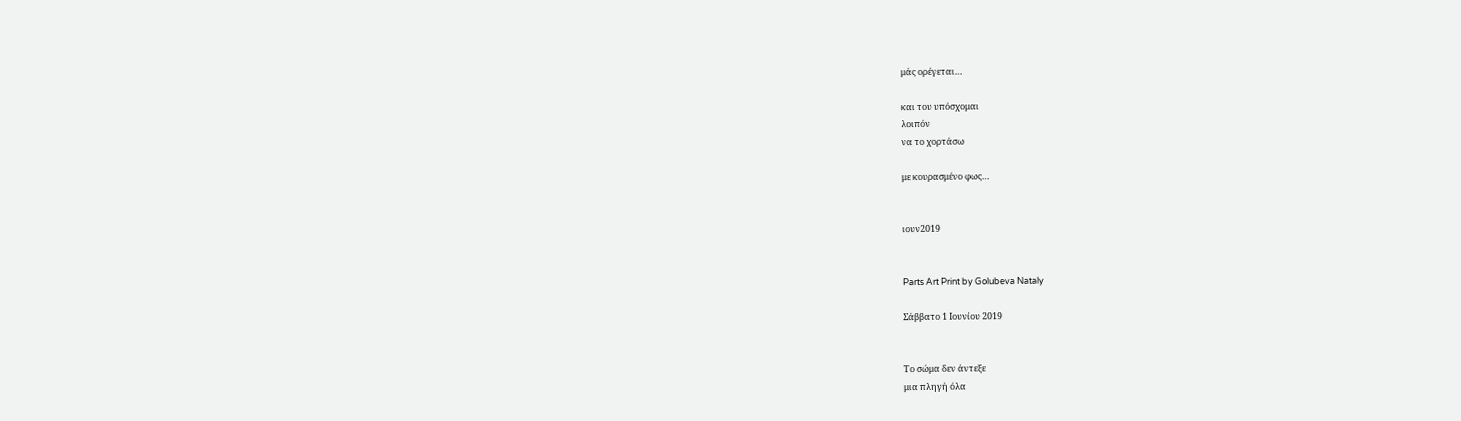μάς ορέγεται…

και του υπόσχομαι
λοιπόν
να το χορτάσω

με κουρασμένο φως…


ιουν2019


Parts Art Print by Golubeva Nataly

Σάββατο 1 Ιουνίου 2019


Το σώμα δεν άντεξε
μια πληγή όλα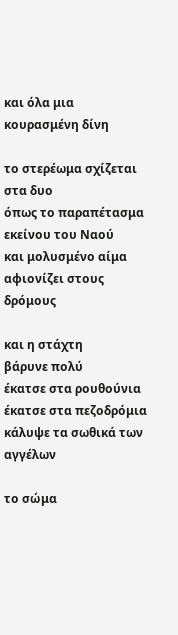και όλα μια κουρασμένη δίνη

το στερέωμα σχίζεται
στα δυο
όπως το παραπέτασμα εκείνου του Ναού
και μολυσμένο αίμα
αφιονίζει στους δρόμους

και η στάχτη
βάρυνε πολύ
έκατσε στα ρουθούνια
έκατσε στα πεζοδρόμια
κάλυψε τα σωθικά των αγγέλων

το σώμα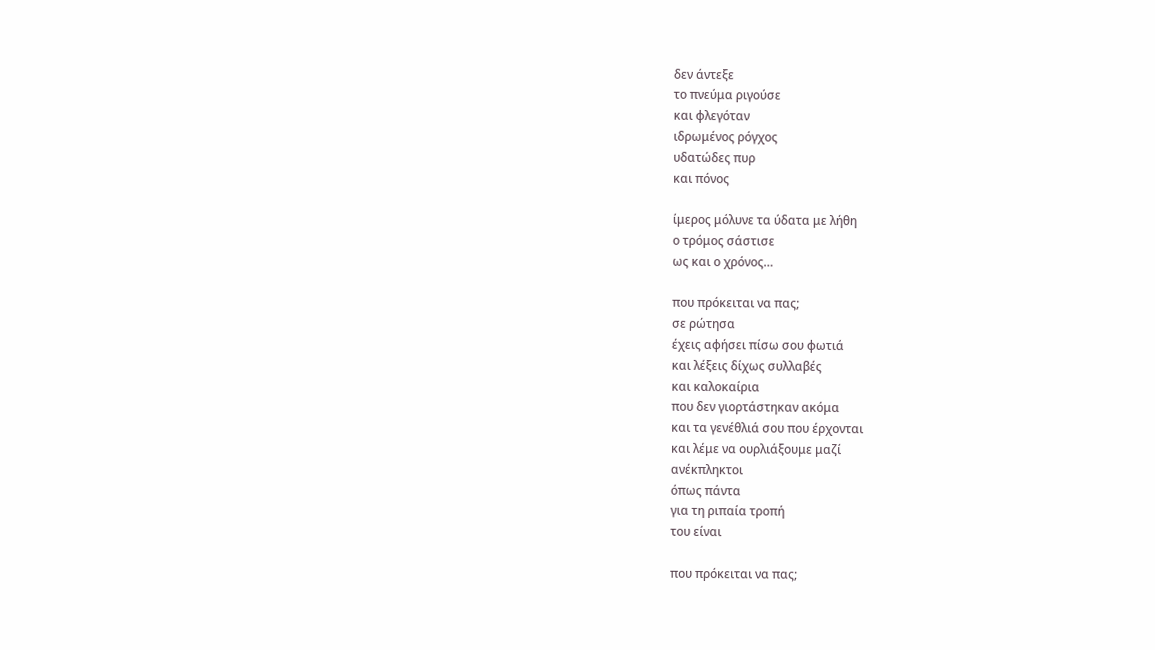δεν άντεξε
το πνεύμα ριγούσε
και φλεγόταν
ιδρωμένος ρόγχος
υδατώδες πυρ
και πόνος

ίμερος μόλυνε τα ύδατα με λήθη
ο τρόμος σάστισε
ως και ο χρόνος…

που πρόκειται να πας;
σε ρώτησα
έχεις αφήσει πίσω σου φωτιά
και λέξεις δίχως συλλαβές
και καλοκαίρια
που δεν γιορτάστηκαν ακόμα
και τα γενέθλιά σου που έρχονται
και λέμε να ουρλιάξουμε μαζί
ανέκπληκτοι
όπως πάντα
για τη ριπαία τροπή
του είναι

που πρόκειται να πας;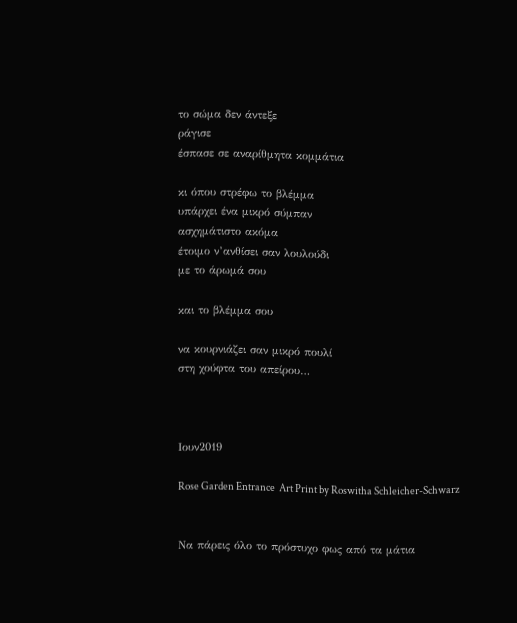το σώμα δεν άντεξε
ράγισε
έσπασε σε αναρίθμητα κομμάτια

κι όπου στρέφω το βλέμμα
υπάρχει ένα μικρό σύμπαν
ασχημάτιστο ακόμα
έτοιμο ν’ανθίσει σαν λουλούδι
με το άρωμά σου

και το βλέμμα σου

να κουρνιάζει σαν μικρό πουλί
στη χούφτα του απείρου…



Ιουν2019

Rose Garden Entrance  Art Print by Roswitha Schleicher-Schwarz


Να πάρεις όλο το πρόστυχο φως από τα μάτια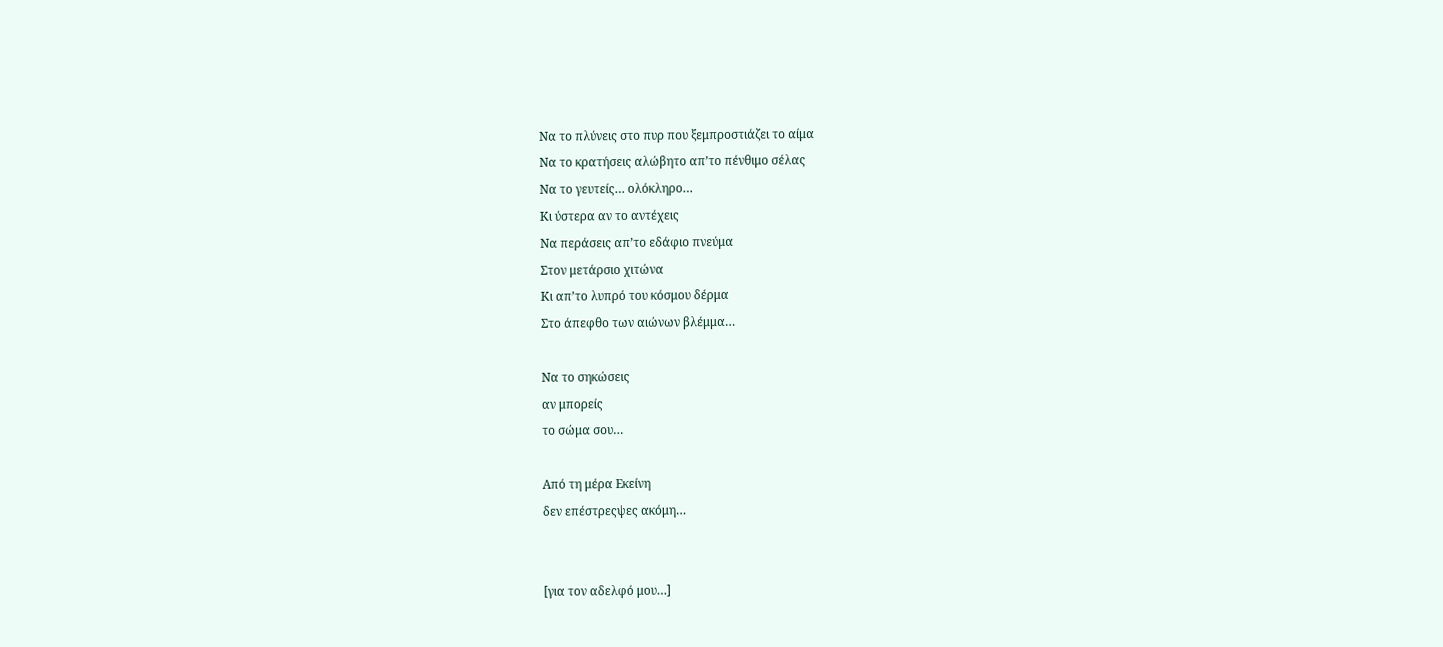Να το πλύνεις στο πυρ που ξεμπροστιάζει το αίμα
Να το κρατήσεις αλώβητο απ’το πένθιμο σέλας
Να το γευτείς… ολόκληρο…
Κι ύστερα αν το αντέχεις
Να περάσεις απ’το εδάφιο πνεύμα
Στον μετάρσιο χιτώνα
Κι απ’το λυπρό του κόσμου δέρμα
Στο άπεφθο των αιώνων βλέμμα…

Να το σηκώσεις
αν μπορείς
το σώμα σου…

Από τη μέρα Εκείνη
δεν επέστρεςψες ακόμη…


[για τον αδελφό μου…]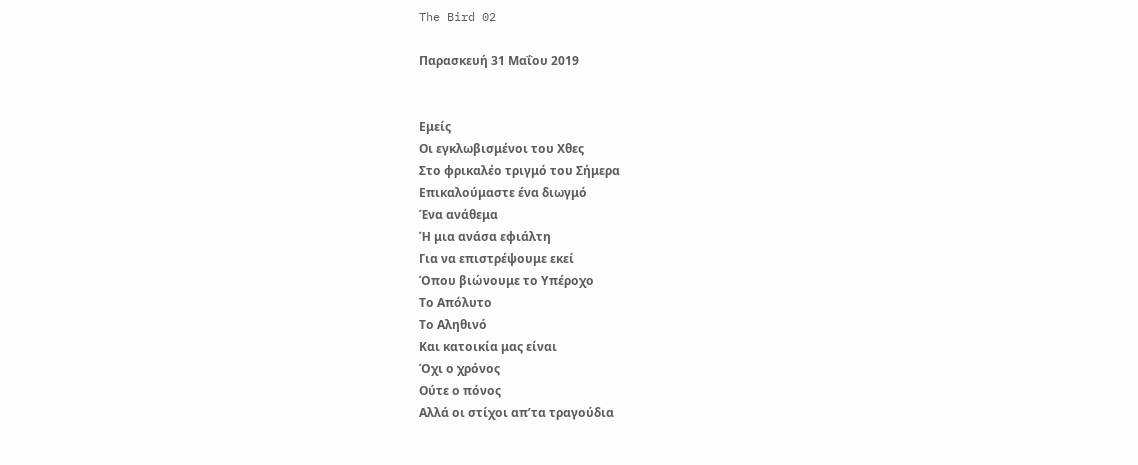The Bird 02

Παρασκευή 31 Μαΐου 2019


Εμείς
Οι εγκλωβισμένοι του Χθες
Στο φρικαλέο τριγμό του Σήμερα
Επικαλούμαστε ένα διωγμό
Ένα ανάθεμα
Ή μια ανάσα εφιάλτη
Για να επιστρέψουμε εκεί
Όπου βιώνουμε το Υπέροχο
Το Απόλυτο
Το Αληθινό
Και κατοικία μας είναι
Όχι ο χρόνος
Ούτε ο πόνος
Αλλά οι στίχοι απ’τα τραγούδια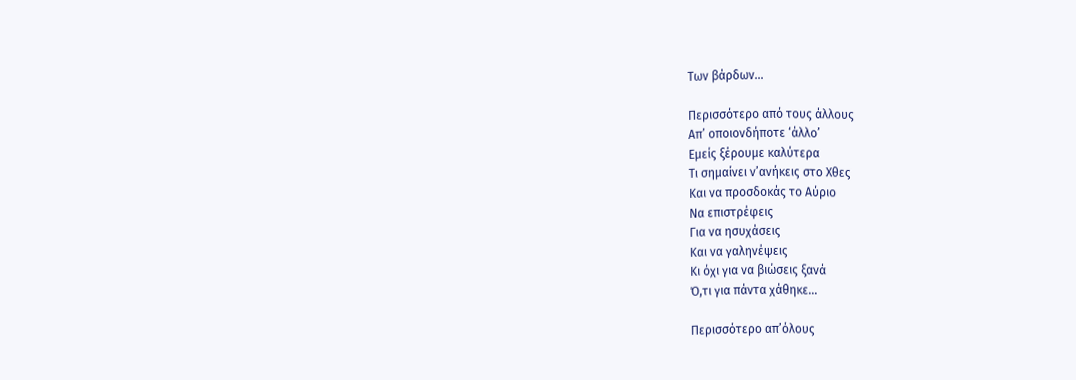Των βάρδων…

Περισσότερο από τους άλλους
Απ’ οποιονδήποτε ‘άλλο’
Εμείς ξέρουμε καλύτερα
Τι σημαίνει ν’ανήκεις στο Χθες
Και να προσδοκάς το Αύριο
Να επιστρέφεις
Για να ησυχάσεις
Και να γαληνέψεις
Κι όχι για να βιώσεις ξανά
Ό,τι για πάντα χάθηκε…

Περισσότερο απ’όλους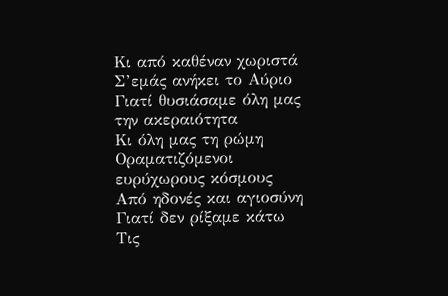Κι από καθέναν χωριστά
Σ’εμάς ανήκει το Αύριο
Γιατί θυσιάσαμε όλη μας την ακεραιότητα
Κι όλη μας τη ρώμη
Οραματιζόμενοι ευρύχωρους κόσμους
Από ηδονές και αγιοσύνη
Γιατί δεν ρίξαμε κάτω
Τις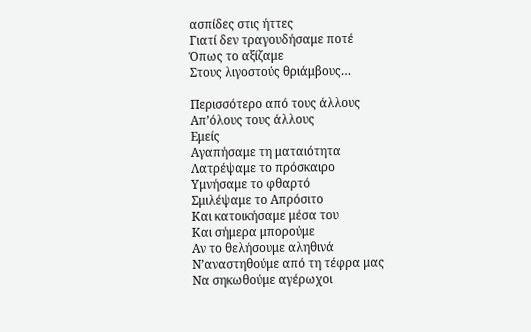ασπίδες στις ήττες
Γιατί δεν τραγουδήσαμε ποτέ
Όπως το αξίζαμε
Στους λιγοστούς θριάμβους…

Περισσότερο από τους άλλους
Απ’όλους τους άλλους
Εμείς
Αγαπήσαμε τη ματαιότητα
Λατρέψαμε το πρόσκαιρο
Υμνήσαμε το φθαρτό
Σμιλέψαμε το Απρόσιτο
Και κατοικήσαμε μέσα του
Και σήμερα μπορούμε
Αν το θελήσουμε αληθινά
Ν’αναστηθούμε από τη τέφρα μας
Να σηκωθούμε αγέρωχοι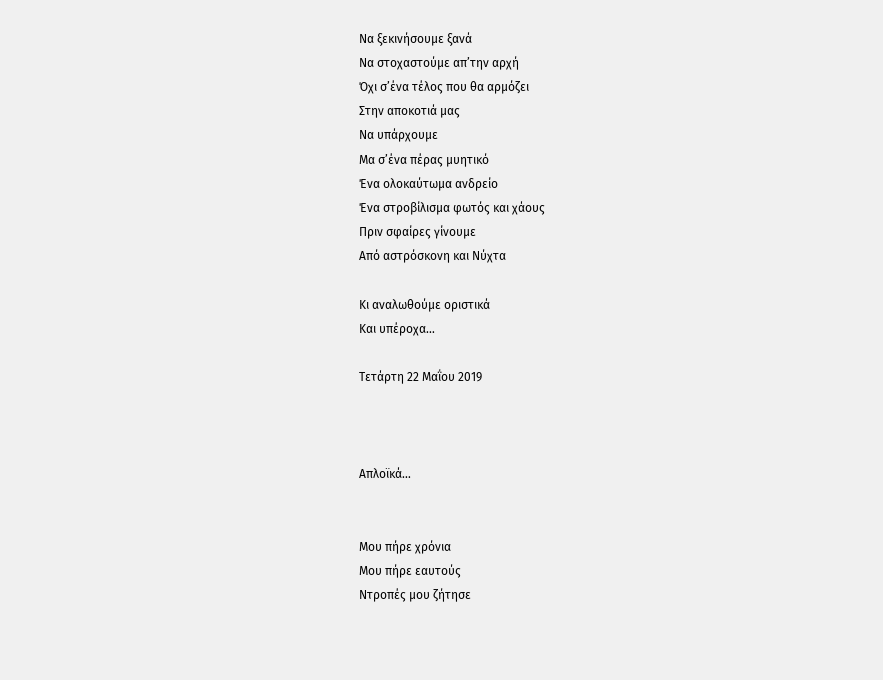Να ξεκινήσουμε ξανά
Να στοχαστούμε απ’την αρχή
Όχι σ’ένα τέλος που θα αρμόζει
Στην αποκοτιά μας
Να υπάρχουμε
Μα σ’ένα πέρας μυητικό
Ένα ολοκαύτωμα ανδρείο
Ένα στροβίλισμα φωτός και χάους
Πριν σφαίρες γίνουμε
Από αστρόσκονη και Νύχτα

Κι αναλωθούμε οριστικά
Και υπέροχα…

Τετάρτη 22 Μαΐου 2019



Απλοϊκά…


Μου πήρε χρόνια
Μου πήρε εαυτούς
Ντροπές μου ζήτησε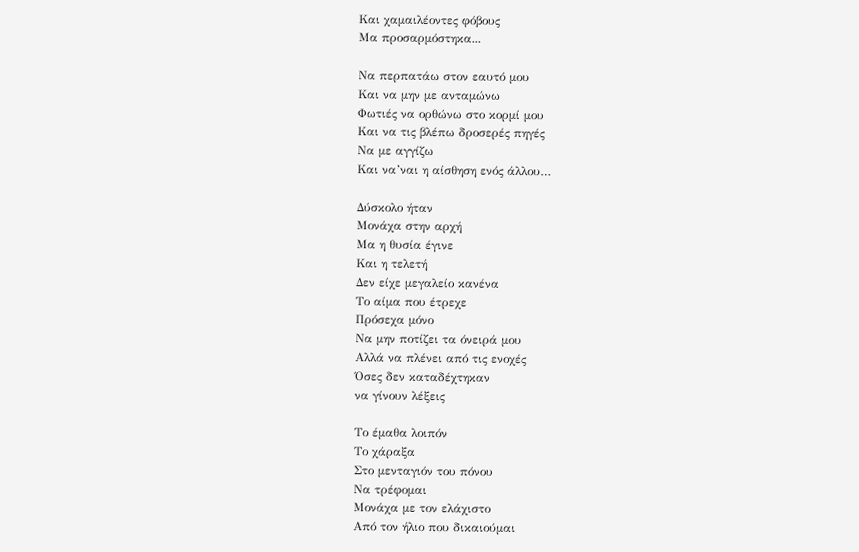Και χαμαιλέοντες φόβους
Μα προσαρμόστηκα...

Να περπατάω στον εαυτό μου
Και να μην με ανταμώνω
Φωτιές να ορθώνω στο κορμί μου
Και να τις βλέπω δροσερές πηγές
Να με αγγίζω
Και να’ναι η αίσθηση ενός άλλου…

Δύσκολο ήταν
Μονάχα στην αρχή
Μα η θυσία έγινε
Και η τελετή
Δεν είχε μεγαλείο κανένα
Το αίμα που έτρεχε
Πρόσεχα μόνο
Να μην ποτίζει τα όνειρά μου
Αλλά να πλένει από τις ενοχές
Όσες δεν καταδέχτηκαν
να γίνουν λέξεις

Το έμαθα λοιπόν
Το χάραξα
Στο μενταγιόν του πόνου
Να τρέφομαι
Μονάχα με τον ελάχιστο
Από τον ήλιο που δικαιούμαι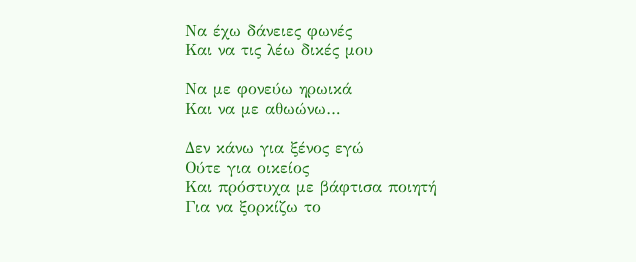Να έχω δάνειες φωνές
Και να τις λέω δικές μου

Να με φονεύω ηρωικά
Και να με αθωώνω…

Δεν κάνω για ξένος εγώ
Ούτε για οικείος
Και πρόστυχα με βάφτισα ποιητή
Για να ξορκίζω το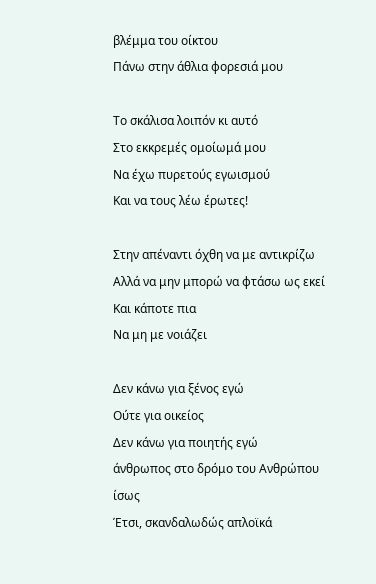βλέμμα του οίκτου
Πάνω στην άθλια φορεσιά μου

Το σκάλισα λοιπόν κι αυτό
Στο εκκρεμές ομοίωμά μου
Να έχω πυρετούς εγωισμού
Και να τους λέω έρωτες!

Στην απέναντι όχθη να με αντικρίζω
Αλλά να μην μπορώ να φτάσω ως εκεί
Και κάποτε πια
Να μη με νοιάζει

Δεν κάνω για ξένος εγώ
Ούτε για οικείος
Δεν κάνω για ποιητής εγώ
άνθρωπος στο δρόμο του Ανθρώπου
ίσως
Έτσι, σκανδαλωδώς απλοϊκά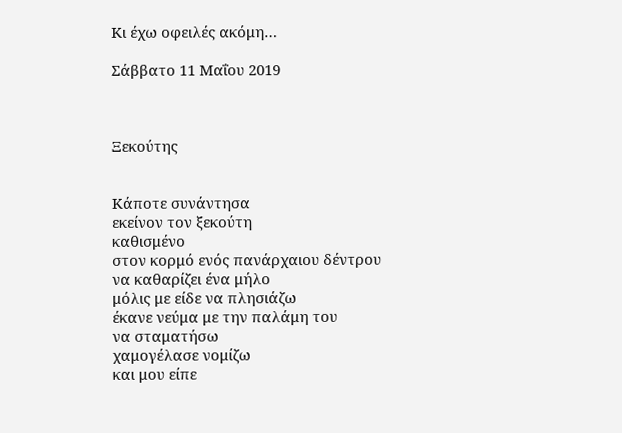Κι έχω οφειλές ακόμη…

Σάββατο 11 Μαΐου 2019



Ξεκούτης


Κάποτε συνάντησα
εκείνον τον ξεκούτη
καθισμένο
στον κορμό ενός πανάρχαιου δέντρου
να καθαρίζει ένα μήλο
μόλις με είδε να πλησιάζω
έκανε νεύμα με την παλάμη του
να σταματήσω
χαμογέλασε νομίζω
και μου είπε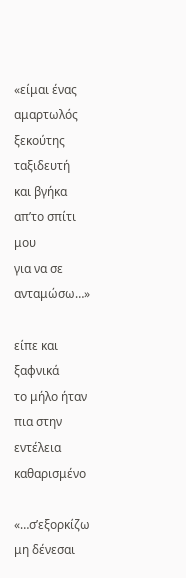«είμαι ένας αμαρτωλός ξεκούτης
ταξιδευτή
και βγήκα απ’το σπίτι μου
για να σε ανταμώσω…»

είπε και ξαφνικά
το μήλο ήταν πια στην εντέλεια καθαρισμένο

«…σ’εξορκίζω
μη δένεσαι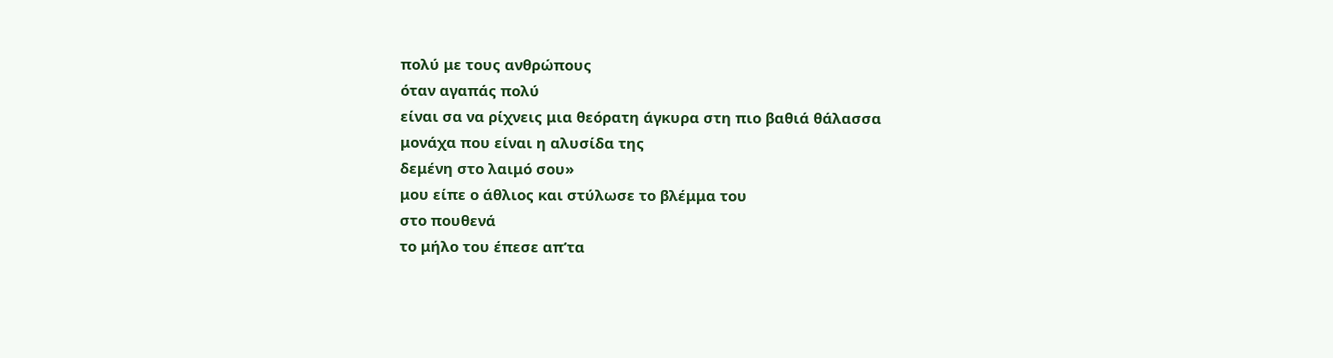πολύ με τους ανθρώπους
όταν αγαπάς πολύ
είναι σα να ρίχνεις μια θεόρατη άγκυρα στη πιο βαθιά θάλασσα
μονάχα που είναι η αλυσίδα της
δεμένη στο λαιμό σου»
μου είπε ο άθλιος και στύλωσε το βλέμμα του
στο πουθενά
το μήλο του έπεσε απ’τα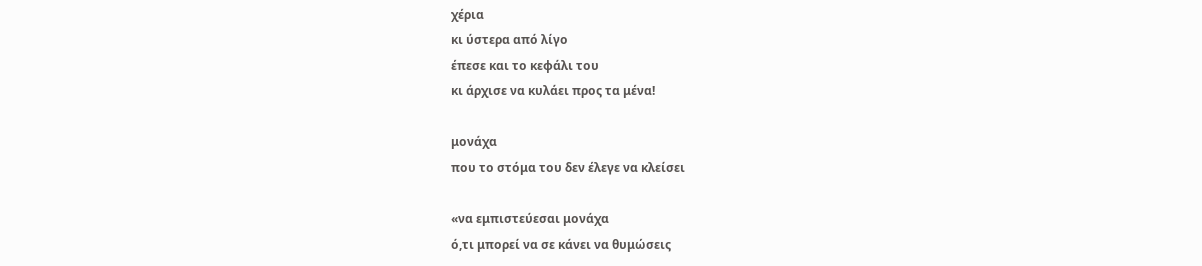χέρια
κι ύστερα από λίγο
έπεσε και το κεφάλι του
κι άρχισε να κυλάει προς τα μένα!

μονάχα
που το στόμα του δεν έλεγε να κλείσει

«να εμπιστεύεσαι μονάχα
ό,τι μπορεί να σε κάνει να θυμώσεις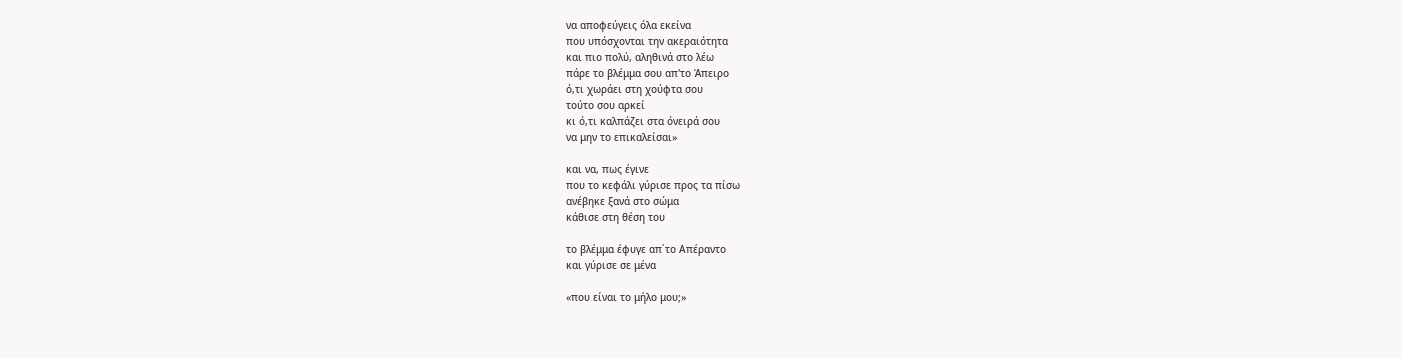να αποφεύγεις όλα εκείνα
που υπόσχονται την ακεραιότητα
και πιο πολύ, αληθινά στο λέω
πάρε το βλέμμα σου απ'το Άπειρο
ό,τι χωράει στη χούφτα σου
τούτο σου αρκεί
κι ό,τι καλπάζει στα όνειρά σου
να μην το επικαλείσαι»

και να, πως έγινε
που το κεφάλι γύρισε προς τα πίσω
ανέβηκε ξανά στο σώμα
κάθισε στη θέση του

το βλέμμα έφυγε απ΄το Απέραντο
και γύρισε σε μένα

«που είναι το μήλο μου;»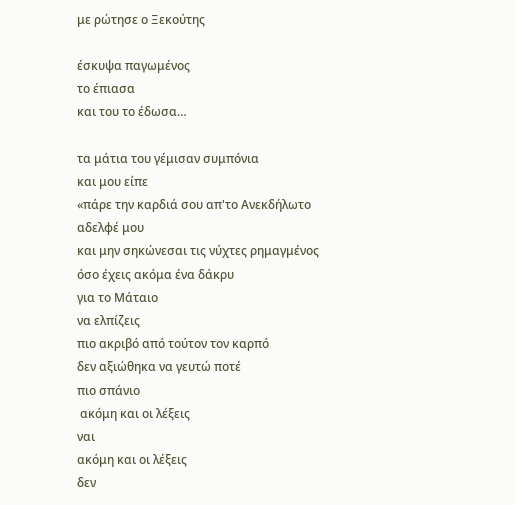με ρώτησε ο Ξεκούτης

έσκυψα παγωμένος
το έπιασα
και του το έδωσα…

τα μάτια του γέμισαν συμπόνια
και μου είπε
«πάρε την καρδιά σου απ'το Ανεκδήλωτο
αδελφέ μου
και μην σηκώνεσαι τις νύχτες ρημαγμένος
όσο έχεις ακόμα ένα δάκρυ
για το Μάταιο
να ελπίζεις
πιο ακριβό από τούτον τον καρπό
δεν αξιώθηκα να γευτώ ποτέ
πιο σπάνιο
 ακόμη και οι λέξεις
ναι
ακόμη και οι λέξεις
δεν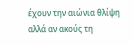έχουν την αιώνια θλίψη
αλλά αν ακούς τη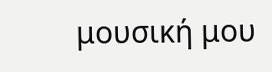μουσική μου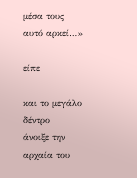μέσα τους
αυτό αρκεί…»

είπε

και το μεγάλο δέντρο
άνοιξε την αρχαία του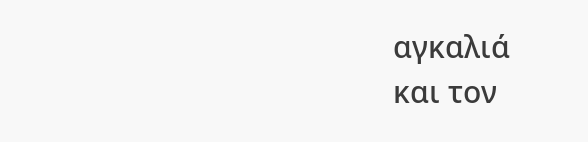αγκαλιά
και τον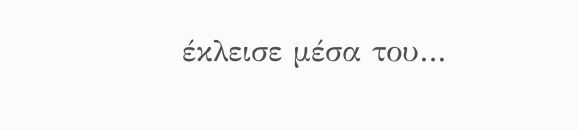έκλεισε μέσα του…